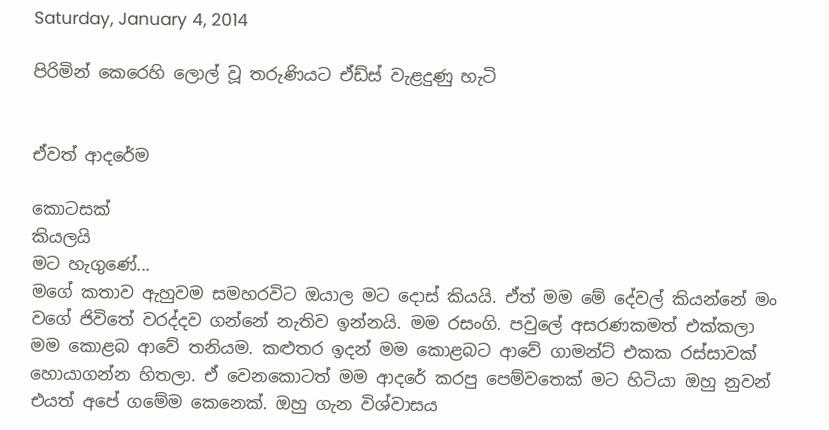Saturday, January 4, 2014

පිරිමින් කෙරෙහි ලොල් වූ තරුණියට ඒඩ්ස් වැළදුණු හැටි


ඒවත් ආදරේම

කොටසක්
කියලයි
මට හැගුණේ...
මගේ කතාව ඇහුවම සමහරවිට ඔයාල මට දොස් කියයි. ඒත් මම මේ දේවල් කියන්නේ මං වගේ ජිවිතේ වරද්දව ගන්නේ නැතිව ඉන්නයි. මම රසංගි. පවුලේ අසරණකමත් එක්කලා මම කොළබ ආවේ තනියම. කළුතර ඉදන් මම කොළබට ආවේ ගාමන්ට් එකක රස්සාවක් හොයාගන්න හිතලා. ඒ වෙනකොටත් මම ආදරේ කරපු පෙම්වතෙක් මට හිටියා ඔහු නුවන් එයත් අපේ ගමේම කෙනෙක්. ඔහු ගැන විශ්වාසය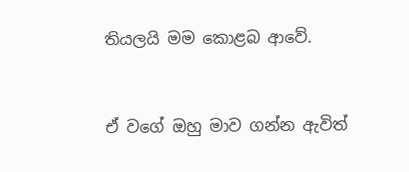තියලයි මම කොළබ ආවේ.



ඒ වගේ ඔහු මාව ගන්න ඇවිත්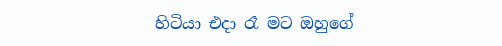හිටියා එදා රෑ මට ඔහුගේ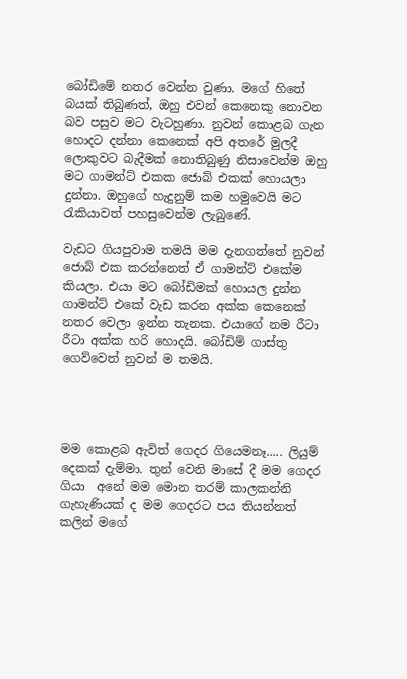බෝඩිමේ නතර වෙන්න වුණා. මගේ හිතේ බයක් තිබුණත්, ඔහු එවන් කෙනෙකු නොවන බව පසුව මට වැටහුණා. නුවන් කොළබ ගැන හොදට දන්නා කෙනෙක් අපි අතරේ මුලදී ලොකුවට බැදීමක් නොතිබුණු නිසාවෙන්ම ඔහු මට ගාමන්ට් එකක ජොබ් එකක් හොයලා දුන්නා. ඔහුගේ හැදුනුම් කම හමුවෙයි මට රැකියාවත් පහසුවෙන්ම ලැබුණේ.

වැඩට ගියපුවාම තමයි මම දැනගත්තේ නුවන් ජොබ් එක කරන්නෙත් ඒ ගාමන්ට් එකේම කියලා. එයා මට බෝඩිමක් හොයල දුන්න ගාමන්ට් එකේ වැඩ කරන අක්ක කෙනෙක් නතර වෙලා ඉන්න තැනක. එයාගේ නම රීටා රීටා අක්ක හරි හොදයි. බෝඩිම් ගාස්තු ගෙව්වෙත් නුවන් ම තමයි.




මම කොළබ ඇවිත් ගෙදර ගියෙමනෑ..... ලියුම් දෙකක් දැම්මා. තුන් වෙනි මාසේ දී මම ගෙදර ගියා  අනේ මම මොන තරම් කාලකන්නි ගැහැණියක් ද මම ගෙදරට පය තියන්නත් කලින් මගේ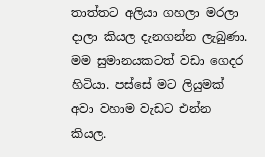තාත්තට අලියා ගහලා මරලා දාලා කියල දැනගන්න ලැබුණා. මම සුමානයකටත් වඩා ගෙදර හිටියා. පස්සේ මට ලියුමක් අවා වහාම වැඩට එන්න කියල.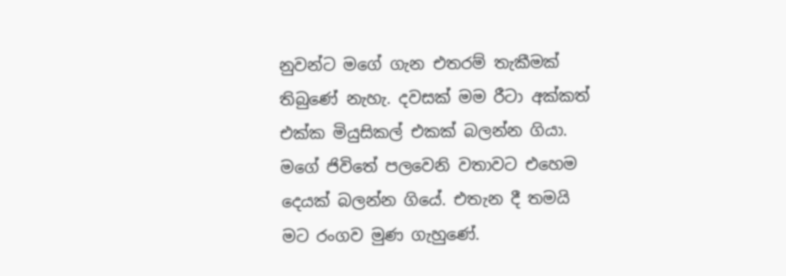නුවන්ට මගේ ගැන එතරම් තැකීමක් තිබුණේ නැහැ. දවසක් මම රීටා අක්කත් එක්ක මියුසිකල් එකක් බලන්න ගියා. මගේ ජිවිතේ පලවෙනි වතාවට එහෙම දෙයක් බලන්න ගියේ. එතැන දී තමයි මට රංගව මුණ ගැහුණේ.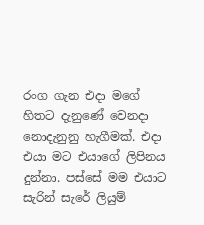රංග ගැන එදා මගේ හිතට දැනුණේ වෙනදා නොදැනුනු හැගීමක්. එදා එයා මට එයාගේ ලිපිනය දුන්නා. පස්සේ මම එයාට සැරින් සැරේ ලියුම්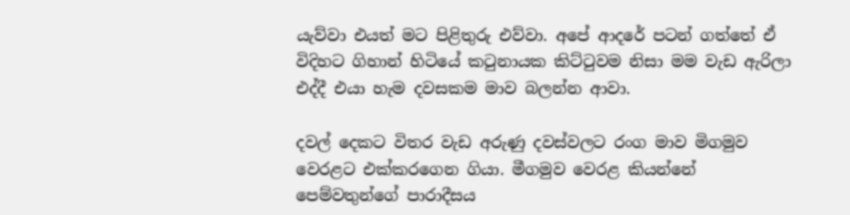යැව්වා එයත් මට පිළිතුරු එව්වා. අපේ ආදරේ පටන් ගත්තේ ඒ විදිහට ගිහාන් හිටියේ කටුනායක කිට්ටුවම නිසා මම වැඩ ඇරිලා එද්දී එයා හැම දවසකම මාව බලන්න ආවා.

දවල් දෙකට විතර වැඩ අරුණු දවස්වලට රංග මාව මිගමුව වෙරළට එක්කරගෙන ගියා. මීගමුව වෙරළ කියන්නේ පෙම්වතුන්ගේ පාරාදීසය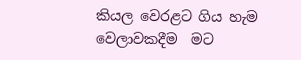කියල වෙරළට ගිය හැම වෙලාවකදීම  මට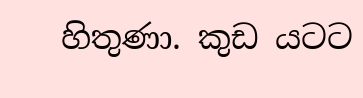හිතුණා. කුඩ යටට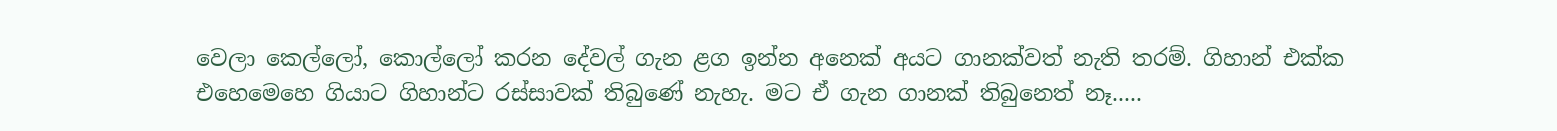වෙලා කෙල්ලෝ, කොල්ලෝ කරන දේවල් ගැන ළග ඉන්න අනෙක් අයට ගානක්වත් නැති තරම්. ගිහාන් එක්ක එහෙමෙහෙ ගියාට ගිහාන්ට රස්සාවක් තිබුණේ නැහැ. මට ඒ ගැන ගානක් තිබුනෙත් නෑ.....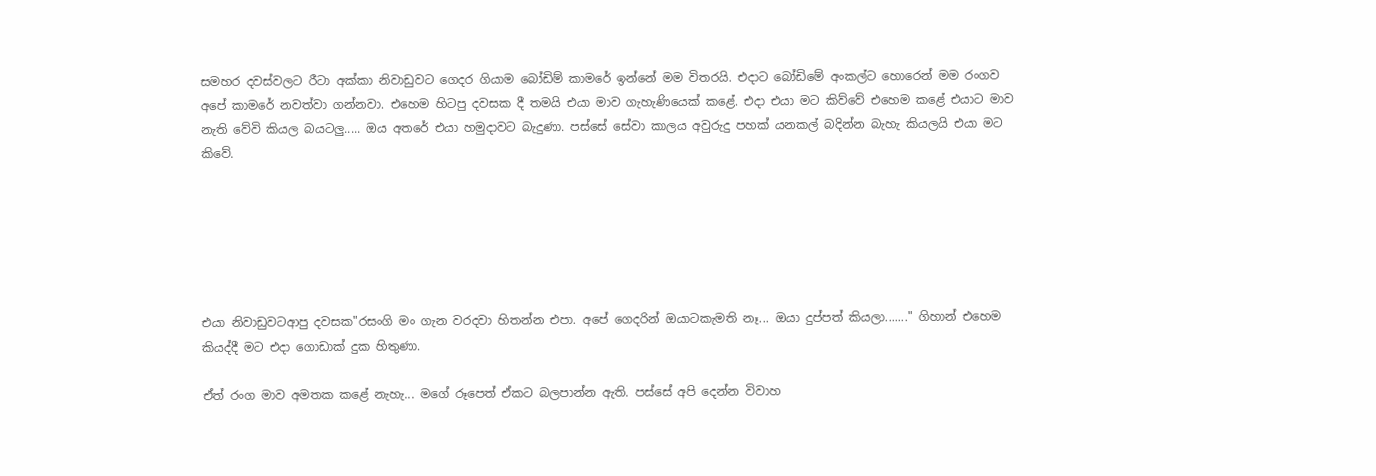සමහර දවස්වලට රීටා අක්කා නිවාඩුවට ගෙදර ගියාම බෝඩිම් කාමරේ ඉන්නේ මම විතරයි. එදාට බෝඩිමේ අංකල්ට හොරෙන් මම රංගව අපේ කාමරේ නවත්වා ගන්නවා. එහෙම හිටපු දවසක දී තමයි එයා මාව ගැහැණියෙක් කළේ. එදා එයා මට කිව්වේ එහෙම කළේ එයාට මාව නැති වේවි කියල බයටලු..... ඔය අතරේ එයා හමුදාවට බැදුණා. පස්සේ සේවා කාලය අවුරුදු පහක් යනකල් බදින්න බැහැ කියලයි එයා මට කිවේ.






එයා නිවාඩුවටආපු දවසක"රසංගි මං ගැන වරදවා හිතන්න එපා. අපේ ගෙදරින් ඔයාටකැමති නෑ... ඔයා දුප්පත් කියලා......." ගිහාන් එහෙම කියද්දී මට එදා ගොඩාක් දුක හිතුණා.

ඒත් රංග මාව අමතක කළේ නැහැ... මගේ රූපෙත් ඒකට බලපාන්න ඇති. පස්සේ අපි දෙන්න විවාහ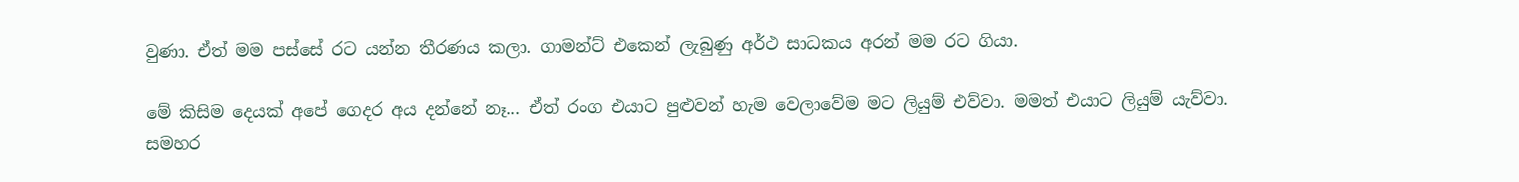වුණා. ඒත් මම පස්සේ රට යන්න තීරණය කලා. ගාමන්ට් එකෙන් ලැබුණු අර්ථ සාධකය අරන් මම රට ගියා.

මේ කිසිම දෙයක් අපේ ගෙදර අය දන්නේ නෑ... ඒත් රංග එයාට පුළුවන් හැම වෙලාවේම මට ලියුම් එව්වා. මමත් එයාට ලියුම් යැව්වා. සමහර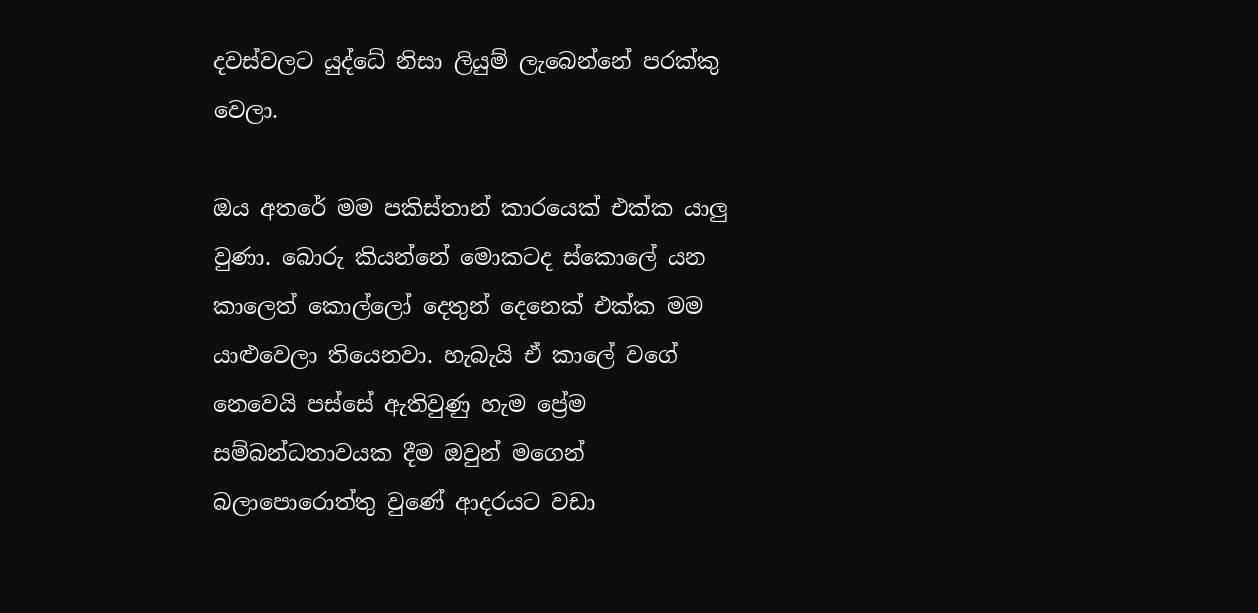දවස්වලට යුද්ධේ නිසා ලියුම් ලැබෙන්නේ පරක්කු වෙලා.

ඔය අතරේ මම පකිස්තාන් කාරයෙක් එක්ක යාලු වුණා. බොරු කියන්නේ මොකටද ස්කොලේ යන කාලෙත් කොල්ලෝ දෙතුන් දෙනෙක් එක්ක මම යාළුවෙලා තියෙනවා. හැබැයි ඒ කාලේ වගේ නෙවෙයි පස්සේ ඇතිවුණු හැම ප්‍රේම සම්බන්ධතාවයක දීම ඔවුන් මගෙන් බලාපොරොත්තු වුණේ ආදරයට වඩා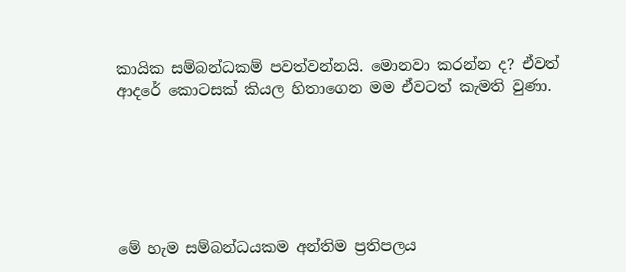කායික සම්බන්ධකම් පවත්වන්නයි. මොනවා කරන්න ද? ඒවත් ආදරේ කොටසක් කියල හිතාගෙන මම ඒවටත් කැමති වුණා.






මේ හැම සම්බන්ධයකම අන්තිම ප්‍රතිපලය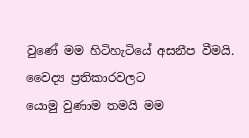වුණේ මම හිටිහැටියේ අසනීප වීමයි. වෛද්‍ය ප්‍රතිකාරවලට
යොමු වුණාම තමයි මම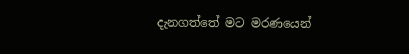දැනගත්තේ මට මරණයෙන්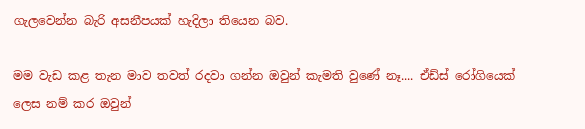ගැලවෙන්න බැරි අසනීපයක් හැදිලා තියෙන බව.

මම වැඩ කළ තැන මාව තවත් රදවා ගන්න ඔවුන් කැමති වුණේ නෑ.... ඒඩ්ස් රෝගියෙක් ලෙස නම් කර ඔවුන්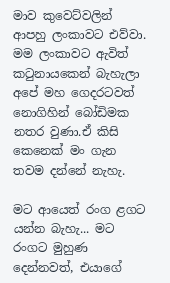මාව කුවෙට්වලින් ආපහු ලංකාවට එව්වා. මම ලංකාවට ඇවිත් කටුනායකෙන් බැහැලා අපේ මහ ගෙදරටවත් නොගිහින් බෝඩිමක නතර වුණා.ඒ කිසි කෙනෙක් මං ගැන තවම දන්නේ නැහැ.

මට ආයෙත් රංග ළගට යන්න බැහැ... මට රංගට මුහුණ දෙන්නවත්, එයාගේ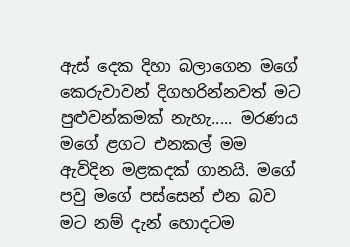ඇස් දෙක දිහා බලාගෙන මගේ කෙරුවාවන් දිගහරින්නවත් මට පුළුවන්කමක් නැහැ..... මරණය මගේ ළගට එනකල් මම ඇවිදින මළකදක් ගානයි. මගේ පවු මගේ පස්සෙන් එන බව මට නම් දැන් හොදටම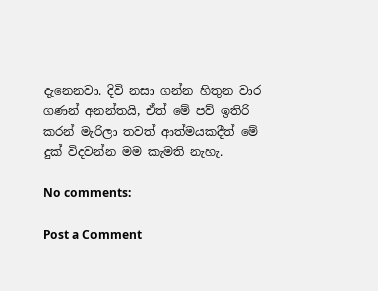දැනෙනවා. දිවි නසා ගන්න හිතුන වාර ගණන් අනන්තයි, ඒත් මේ පව් ඉතිරි කරන් මැරිලා තවත් ආත්මයකදීත් මේ දුක් විදවන්න මම කැමති නැහැ.

No comments:

Post a Comment